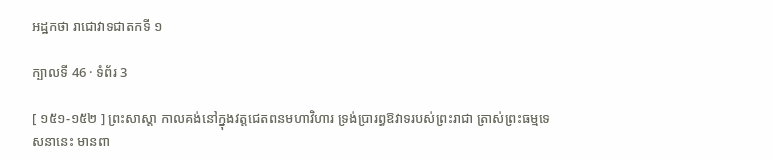អដ្ឋកថា រាជោវាទជាតកទី ១

ក្បាលទី 46 · ទំព័រ 3

[ ១៥១-១៥២ ] ព្រះសាស្តា កាលគង់នៅក្នុងវត្តជេតពនមហាវិហារ ទ្រង់ប្រារព្ធឱវាទរបស់ព្រះរាជា ត្រាស់ព្រះធម្មទេសនានេះ មានពា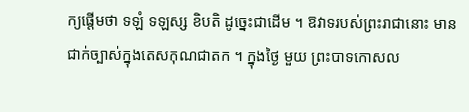ក្យផ្តើមថា ទឡំ ទឡស្ស ខិបតិ ដូច្នេះជាដើម ។ ឱវាទរបស់ព្រះរាជានោះ មានជាក់ច្បាស់ក្នុងតេសកុណជាតក ។ ក្នុងថ្ងៃ មួយ ព្រះបាទកោសល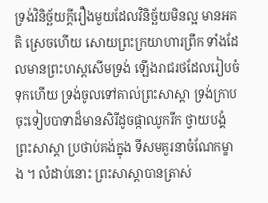ទ្រង់វិនិច្ឆ័យក្តីរឿងមួយដែលវិនិច្ឆ័យមិនល្អ មានអគតិ ស្រេចហើយ សោយព្រះក្រយាហារព្រឹក ទាំងដែលមានព្រះហស្តសើមទ្រង់ ឡើងរាជរថដែលរៀបចំទុកហើយ ទ្រង់ចូលទៅគាល់ព្រះសាស្តា ទ្រង់ក្រាប ចុះទៀបបាទាដ៏មានសិរីដូចផ្កាឈូករីក ថ្វាយបង្គំព្រះសាស្តា ប្រថាប់គង់ក្នុង ទីសមគួរនាចំណែកម្ខាង ។ លំដាប់នោះ ព្រះសាស្តាបានត្រាស់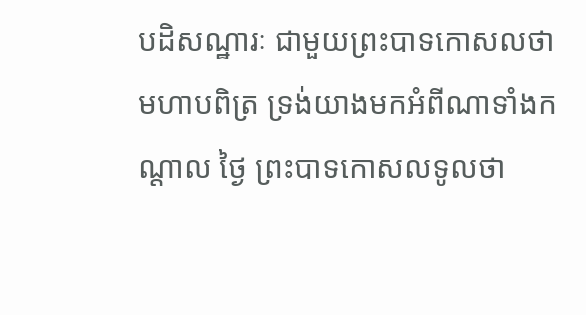បដិសណ្ឋារៈ ជាមួយព្រះបាទកោសលថា មហាបពិត្រ ទ្រង់យាងមកអំពីណាទាំងកណ្តាល ថ្ងៃ ព្រះបាទកោសលទូលថា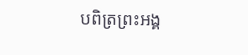បពិត្រព្រះអង្គ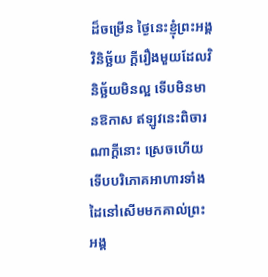ដ៏ចម្រើន ថ្ងៃនេះខ្ញុំព្រះអង្គវិនិច្ឆ័យ ក្តីរឿងមួយដែលវិនិច្ឆ័យមិនល្អ ទើបមិនមានឱកាស ឥឡូវនេះពិចារណាក្តីនោះ ស្រេចហើយ ទើបបរិភោគអាហារទាំងដៃនៅសើមមកគាល់ព្រះអង្គ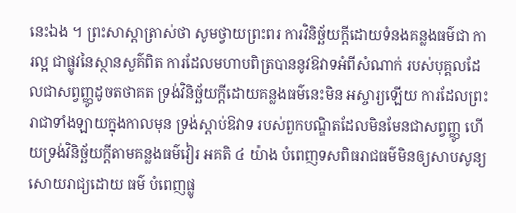នេះឯង ។ ព្រះសាស្តាត្រាស់ថា សូមថ្វាយព្រះពរ ការវិនិច្ឆ័យក្តីដោយទំនងគន្លងធម៌ជា ការល្អ ជាផ្លូវនៃស្ថានសួគ៌ពិត ការដែលមហាបពិត្របាននូវឱវាទអំពីសំណាក់ របស់បុគ្គលដែលជាសព្វញ្ញូដូចតថាគត ទ្រង់វិនិច្ឆ័យក្តីដោយគន្លងធម៌នេះមិន អស្ចារ្យឡើយ ការដែលព្រះរាជាទាំងឡាយក្នុងកាលមុន ទ្រង់ស្តាប់ឱវាទ របស់ពួកបណ្ឌិតដែលមិនមែនជាសព្វញ្ញូ ហើយទ្រង់វិនិច្ឆ័យក្តីតាមគន្លងធម៌វៀរ អគតិ ៤ យ៉ាង បំពេញទសពិធរាជធម៌មិនឲ្យសាបសូន្យ សោយរាជ្យដោយ ធម៌ បំពេញផ្លូ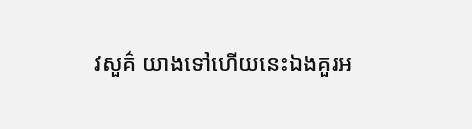វសួគ៌ យាងទៅហើយនេះឯងគួរអ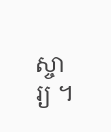ស្ចារ្យ ។